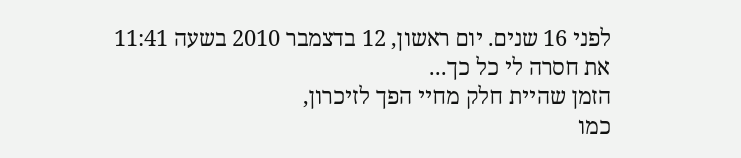לפני 16 שנים. יום ראשון, 12 בדצמבר 2010 בשעה 11:41
את חסרה לי כל כך...
הזמן שהיית חלק מחיי הפך לזיכרון,
כמו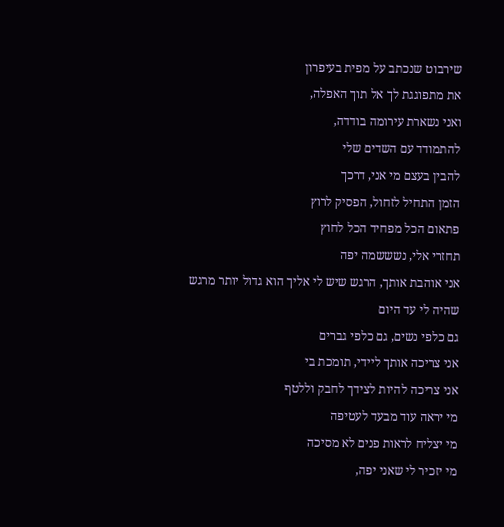שירבוט שנכתב על מפית בעיפרון
את מתפוגגת לך אל תוך האפלה,
ואני נשארת עירומה בודדה,
להתמודד עם השדים שלי
להבין בעצם מי אני, דרכך
הזמן התחיל לזחול, הפסיק לרוץ
פתאום הכל מפחיד הכל לחוץ
תחזרי אלי, נשששמה יפה
אני אוהבת אותך, הרגש שיש לי אליך הוא גדול יותר מרגש שהיה לי עד היום
גם כלפי נשים, גם כלפי גברים
אני צריכה אותך ליידי, תומכת בי
אני צריכה להיות לצידך לחבק וללטף
מי יראה עוד מבעד לעטיפה
מי יצליח לראות פנים לא מסיכה
מי יזכיר לי שאני יפה,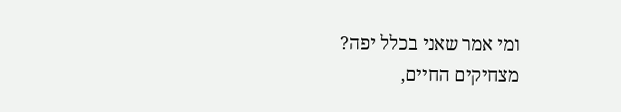ומי אמר שאני בכלל יפה?
מצחיקים החיים,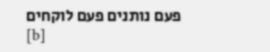פעם נותנים פעם לוקחים
[b]